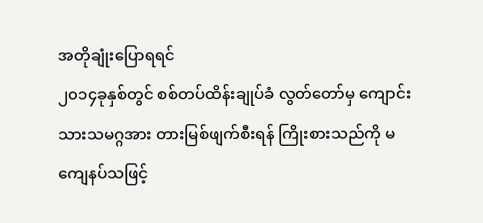အတိုချုံးပြောရရင်
၂၀၁၄ခုနှစ်တွင် စစ်တပ်ထိန်းချုပ်ခံ လွတ်တော်မှ ကျောင်းသားသမဂ္ဂအား တားမြစ်ဖျက်စီးရန် ကြိုးစားသည်ကို မကျေနပ်သဖြင့်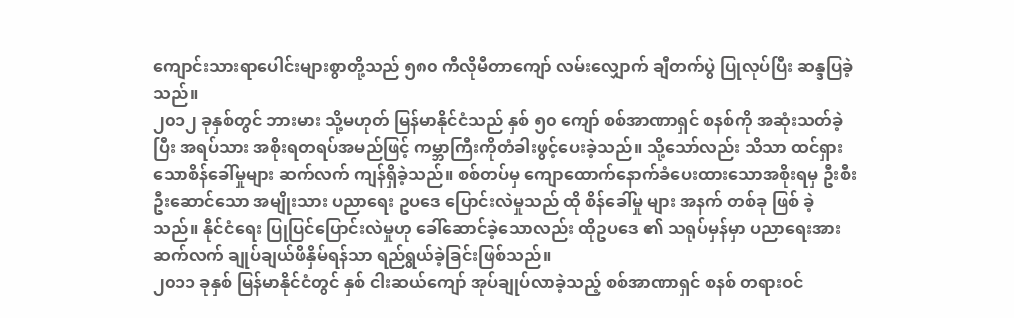ကျောင်းသားရာပေါင်းများစွာတို့သည် ၅၈၀ ကီလိုမီတာကျော် လမ်းလျှောက် ချီတက်ပွဲ ပြုလုပ်ပြီး ဆန္ဒပြခဲ့သည်။
၂၀၁၂ ခုနှစ်တွင် ဘားမား သို့မဟုတ် မြန်မာနိုင်ငံသည် နှစ် ၅၀ ကျော် စစ်အာဏာရှင် စနစ်ကို အဆုံးသတ်ခဲ့ပြီး အရပ်သား အစိုးရတရပ်အမည်ဖြင့် ကမ္ဘာကြီးကိုတံခါးဖွင့်ပေးခဲ့သည်။ သို့သော်လည်း သိသာ ထင်ရှားသောစိန်ခေါ်မှုများ ဆက်လက် ကျန်ရှိခဲ့သည်။ စစ်တပ်မှ ကျောထောက်နောက်ခံပေးထားသောအစိုးရမှ ဦးစီး ဦးဆောင်သော အမျိုးသား ပညာရေး ဥပဒေ ပြောင်းလဲမှုသည် ထို စိန်ခေါ်မှု များ အနက် တစ်ခု ဖြစ် ခဲ့သည်။ နိုင်ငံရေး ပြုပြင်ပြောင်းလဲမှုဟု ခေါ်ဆောင်ခဲ့သောလည်း ထိုဥပဒေ ၏ သရုပ်မှန်မှာ ပညာရေးအား ဆက်လက် ချုပ်ချယ်ဖိနှိမ်ရန်သာ ရည်ရွယ်ခဲ့ခြင်းဖြစ်သည်။
၂၀၁၁ ခုနှစ် မြန်မာနိုင်ငံတွင် နှစ် ငါးဆယ်ကျော် အုပ်ချုပ်လာခဲ့သည့် စစ်အာဏာရှင် စနစ် တရားဝင်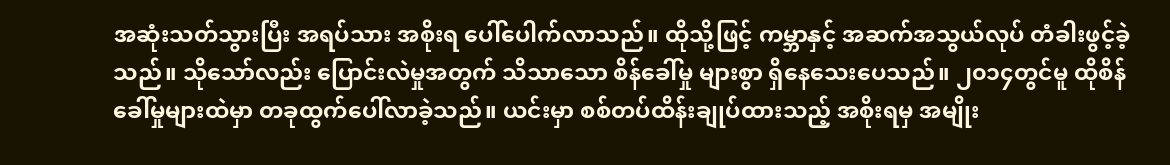အဆုံးသတ်သွားပြီး အရပ်သား အစိုးရ ပေါ်ပေါက်လာသည်။ ထိုသို့ဖြင့် ကမ္ဘာနှင့် အဆက်အသွယ်လုပ် တံခါးဖွင့်ခဲ့သည်။ သိုသော်လည်း ပြောင်းလဲမှုအတွက် သိသာသော စိန်ခေါ်မှု များစွာ ရှိနေသေးပေသည်။ ၂၀၁၄တွင်မူ ထိုစိန်ခေါ်မှုများထဲမှာ တခုထွက်ပေါ်လာခဲ့သည်။ ယင်းမှာ စစ်တပ်ထိန်းချုပ်ထားသည့် အစိုးရမှ အမျိုး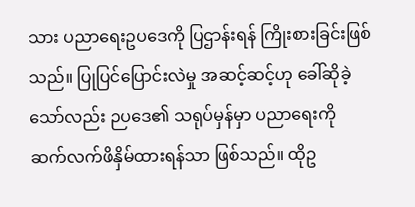သား ပညာရေးဥပဒေကို ပြဌာန်းရန် ကြိုးစားခြင်းဖြစ်သည်။ ပြုပြင်ပြောင်းလဲမှု အဆင့်ဆင့်ဟု ခေါ်ဆိုခဲ့သော်လည်း ဉပဒေ၏ သရုပ်မှန်မှာ ပညာရေးကို ဆက်လက်ဖိနှိမ်ထားရန်သာ ဖြစ်သည်။ ထိုဥ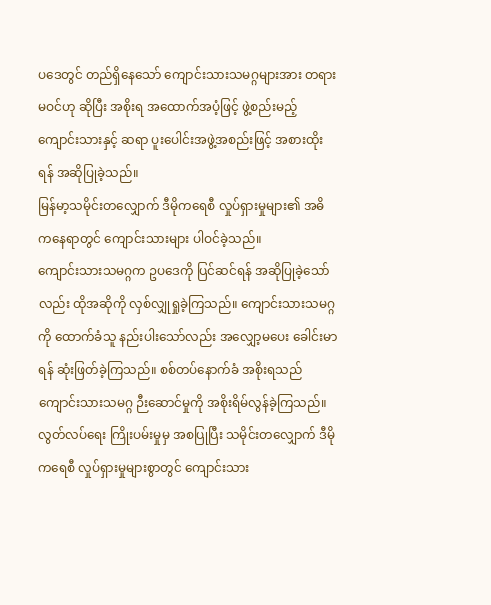ပဒေတွင် တည်ရှိနေသော် ကျောင်းသားသမဂ္ဂများအား တရားမဝင်ဟု ဆိုပြီး အစိုးရ အထောက်အပံ့ဖြင့် ဖွဲ့စည်းမည့် ကျောင်းသားနှင့် ဆရာ ပူးပေါင်းအဖွဲ့အစည်းဖြင့် အစားထိုးရန် အဆိုပြုခဲ့သည်။
မြန်မာ့သမိုင်းတလျှောက် ဒီမိုကရေစီ လှုပ်ရှားမှုများ၏ အဓိကနေရာတွင် ကျောင်းသားများ ပါဝင်ခဲ့သည်။
ကျောင်းသားသမဂ္ဂက ဥပဒေကို ပြင်ဆင်ရန် အဆိုပြုခဲ့သော်လည်း ထိုအဆိုကို လှစ်လျှုရှုခဲ့ကြသည်။ ကျောင်းသားသမဂ္ဂကို ထောက်ခံသူ နည်းပါးသော်လည်း အလျှော့မပေး ခေါင်းမာရန် ဆုံးဖြတ်ခဲ့ကြသည်။ စစ်တပ်နောက်ခံ အစိုးရသည် ကျောင်းသားသမဂ္ဂ ဉီးဆောင်မှုကို အစိုးရိမ်လွန်ခဲ့ကြသည်။ လွတ်လပ်ရေး ကြိုးပမ်းမှုမှ အစပြုပြီး သမိုင်းတလျှောက် ဒီမိုကရေစီ လှုပ်ရှားမှုများစွာတွင် ကျောင်းသား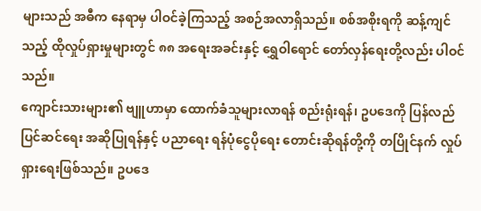များသည် အဓီက နေရာမှ ပါဝင်ခဲ့ကြသည့် အစဉ်အလာရှိသည်။ စစ်အစိုးရကို ဆန့်ကျင်သည့် ထိုလှုပ်ရှားမှုများတွင် ၈၈ အရေးအခင်းနှင့် ရွှေဝါရောင် တော်လှန်ရေးတို့လည်း ပါဝင်သည်။
ကျောင်းသားများ၏ ဗျူဟာမှာ ထောက်ခံသူများလာရန် စည်းရုံးရန်၊ ဥပဒေကို ပြန်လည် ပြင်ဆင်ရေး အဆိုပြုရန်နှင့် ပညာရေး ရန်ပုံငွေပိုရေး တောင်းဆိုရန်တို့ကို တပြိုင်နက် လှုပ်ရှားရေးဖြစ်သည်။ ဥပဒေ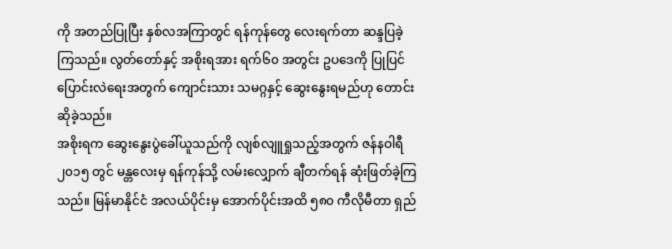ကို အတည်ပြုပြီး နှစ်လအကြာတွင် ရန်ကုန်တွေ လေးရက်တာ ဆန္ဒပြခဲ့ကြသည်။ လွတ်တော်နှင့် အစိုးရအား ရက်၆၀ အတွင်း ဥပဒေကို ပြုပြင်ပြောင်းလဲရေးအတွက် ကျောင်းသား သမဂ္ဂနှင့် ဆွေးနွေးရမည်ဟု တောင်းဆိုခဲ့သည်။
အစိုးရက ဆွေးနွေးပွဲခေါ်ယူသည်ကို လျစ်လျူရှုသည့်အတွက် ဇန်နဝါရီ ၂၀၁၅ တွင် မန္တလေးမှ ရန်ကုန်သို့ လမ်းလျှောက် ချီတက်ရန် ဆုံးဖြတ်ခဲ့ကြသည်။ မြန်မာနိုင်ငံ အလယ်ပိုင်းမှ အောက်ပိုင်းအထိ ၅၈၀ ကီလိုမီတာ ရှည်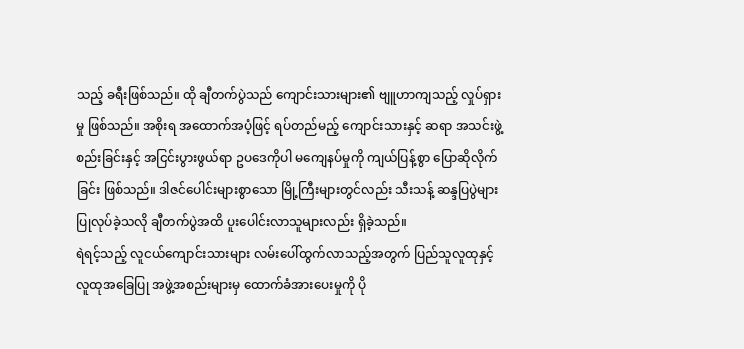သည့် ခရီးဖြစ်သည်။ ထို ချီတက်ပွဲသည် ကျောင်းသားများ၏ ဗျူဟာကျသည့် လှုပ်ရှားမှု ဖြစ်သည်။ အစိုးရ အထောက်အပံ့ဖြင့် ရပ်တည်မည့် ကျောင်းသားနှင့် ဆရာ အသင်းဖွဲ့စည်းခြင်းနှင့် အငြင်းပွားဖွယ်ရာ ဥပဒေကိုပါ မကျေနပ်မှုကို ကျယ်ပြန့်စွာ ပြောဆိုလိုက်ခြင်း ဖြစ်သည်။ ဒါဇင်ပေါင်းများစွာသော မြို့ကြီးများတွင်လည်း သီးသန့် ဆန္ဒပြပွဲများ ပြုလုပ်ခဲ့သလို ချီတက်ပွဲအထိ ပူးပေါင်းလာသူများလည်း ရှိခဲ့သည်။
ရဲရင့်သည့် လူငယ်ကျောင်းသားများ လမ်းပေါ်ထွက်လာသည့်အတွက် ပြည်သူလူထုနှင့် လူထုအခြေပြု အဖွဲ့အစည်းများမှ ထောက်ခံအားပေးမှုကို ပို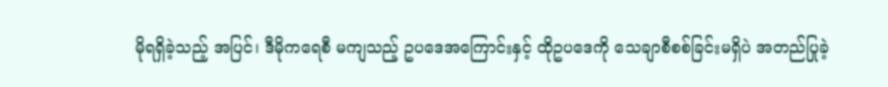မိုရရှိခဲ့သည့် အပြင်၊ ဒီမိုကရေစီ မကျသည့် ဥပဒေအကြောင်းနှင့် ထိုဥပဒေကို သေချာစီစစ်ခြင်းမရှိပဲ အတည်ပြုခဲ့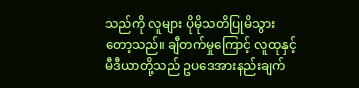သည်ကို လူများ ပိုမိုသတိပြုမိသွားတော့သည်။ ချီတက်မှုကြောင့် လူထုနှင့် မီဒီယာတို့သည် ဥပဒေအားနည်းချက်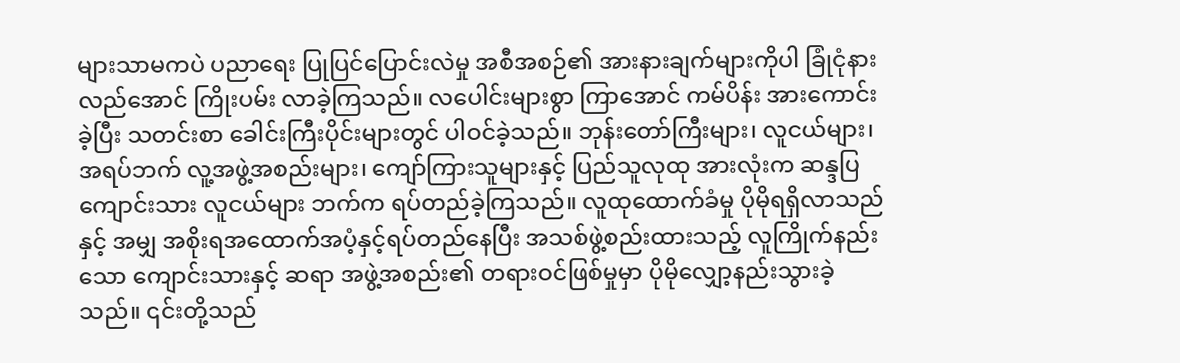များသာမကပဲ ပညာရေး ပြုပြင်ပြောင်းလဲမှု အစီအစဉ်၏ အားနားချက်များကိုပါ ခြုံငုံနားလည်အောင် ကြိုးပမ်း လာခဲ့ကြသည်။ လပေါင်းများစွာ ကြာအောင် ကမ်ပိန်း အားကောင်းခဲ့ပြီး သတင်းစာ ခေါင်းကြီးပိုင်းများတွင် ပါဝင်ခဲ့သည်။ ဘုန်းတော်ကြီးများ၊ လူငယ်များ၊ အရပ်ဘက် လူ့အဖွဲ့အစည်းများ၊ ကျော်ကြားသူများနှင့် ပြည်သူလုထု အားလုံးက ဆန္ဒပြ ကျောင်းသား လူငယ်များ ဘက်က ရပ်တည်ခဲ့ကြသည်။ လူထုထောက်ခံမှု ပိုမိုရရှိလာသည်နှင့် အမျှ အစိုးရအထောက်အပံ့နှင့်ရပ်တည်နေပြီး အသစ်ဖွဲ့စည်းထားသည့် လူကြိုက်နည်းသော ကျောင်းသားနှင့် ဆရာ အဖွဲ့အစည်း၏ တရားဝင်ဖြစ်မှုမှာ ပိုမိုလျှော့နည်းသွားခဲ့သည်။ ၎င်းတို့သည်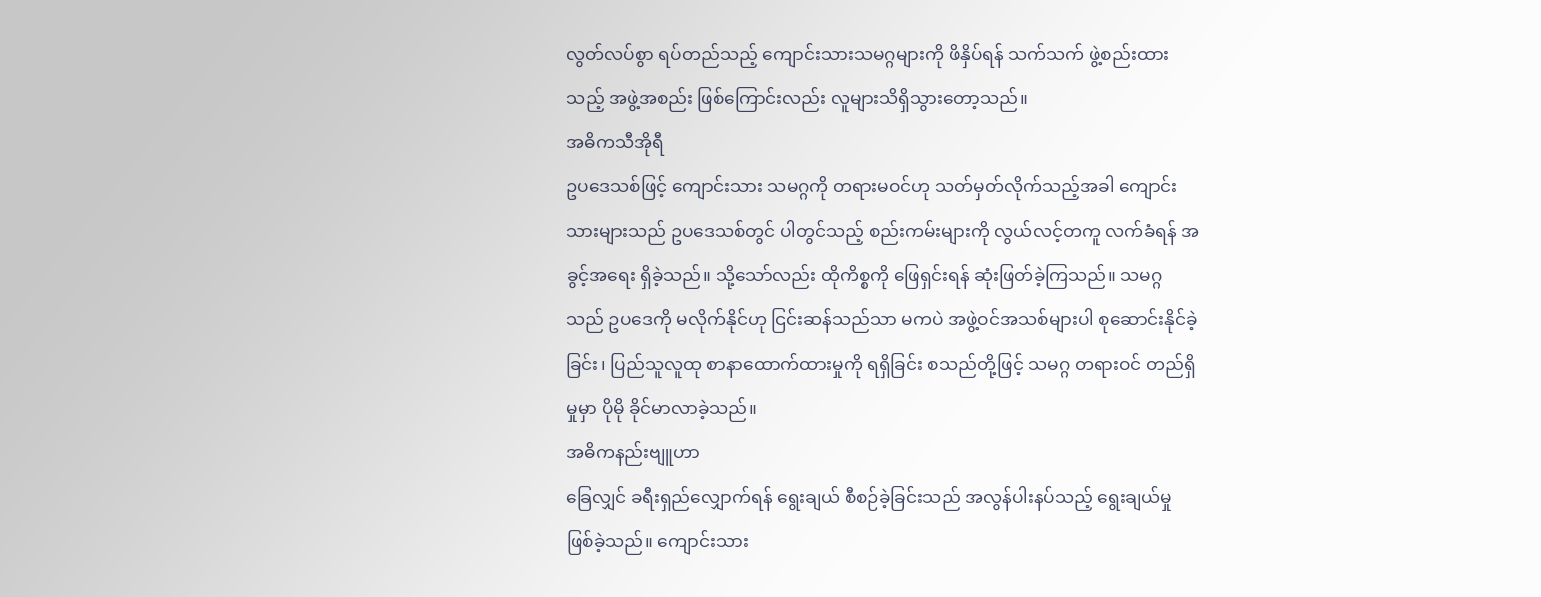လွတ်လပ်စွာ ရပ်တည်သည့် ကျောင်းသားသမဂ္ဂများကို ဖိနှိပ်ရန် သက်သက် ဖွဲ့စည်းထားသည့် အဖွဲ့အစည်း ဖြစ်ကြောင်းလည်း လူများသိရှိသွားတော့သည်။
အဓိကသီအိုရီ
ဥပဒေသစ်ဖြင့် ကျောင်းသား သမဂ္ဂကို တရားမဝင်ဟု သတ်မှတ်လိုက်သည့်အခါ ကျောင်းသားများသည် ဥပဒေသစ်တွင် ပါတွင်သည့် စည်းကမ်းများကို လွယ်လင့်တကူ လက်ခံရန် အခွင့်အရေး ရှိခဲ့သည်။ သို့သော်လည်း ထိုကိစ္စကို ဖြေရှင်းရန် ဆုံးဖြတ်ခဲ့ကြသည်။ သမဂ္ဂသည် ဥပဒေကို မလိုက်နိုင်ဟု ငြင်းဆန်သည်သာ မကပဲ အဖွဲ့ဝင်အသစ်များပါ စုဆောင်းနိုင်ခဲ့ခြင်း၊ ပြည်သူလူထု စာနာထောက်ထားမှုကို ရရှိခြင်း စသည်တို့ဖြင့် သမဂ္ဂ တရားဝင် တည်ရှိမှုမှာ ပိုမို ခိုင်မာလာခဲ့သည်။
အဓိကနည်းဗျူဟာ
ခြေလျှင် ခရီးရှည်လျှောက်ရန် ရွေးချယ် စီစဉ်ခဲ့ခြင်းသည် အလွန်ပါးနပ်သည့် ရွေးချယ်မှု ဖြစ်ခဲ့သည်။ ကျောင်းသား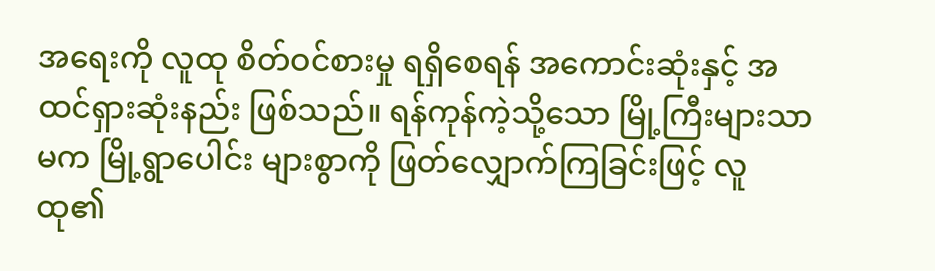အရေးကို လူထု စိတ်ဝင်စားမှု ရရှိစေရန် အကောင်းဆုံးနှင့် အထင်ရှားဆုံးနည်း ဖြစ်သည်။ ရန်ကုန်ကဲ့သို့သော မြို့ကြီးများသာမက မြို့ရွာပေါင်း များစွာကို ဖြတ်လျှောက်ကြခြင်းဖြင့် လူထု၏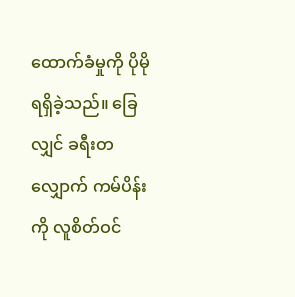ထောက်ခံမှုကို ပိုမိုရရှိခဲ့သည်။ ခြေလျှင် ခရီးတလျှောက် ကမ်ပိန်းကို လူစိတ်ဝင်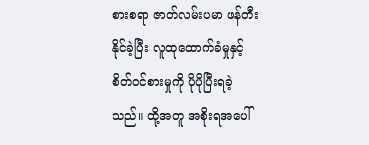စားစရာ ဇာတ်လမ်းပမာ ဖန်တီးနိုင်ခဲ့ပြီး လူထုထောက်ခံမှုနှင့် စိတ်ဝင်စားမှုကို ပိုပိုပြီးရခဲ့သည်။ ထို့အတူ အစိုးရအပေါ်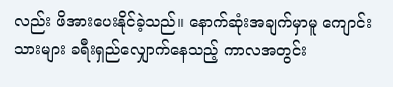လည်း ဖိအားပေးနိုင်ခဲ့သည်။ နောက်ဆုံးအချက်မှာမူ ကျောင်းသားများ ခရီးရှည်လျှောက်နေသည့် ကာလအတွင်း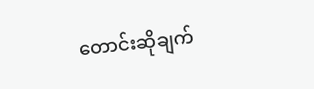တောင်းဆိုချက်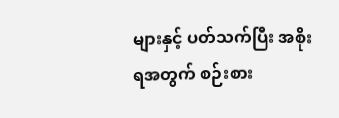များနှင့် ပတ်သက်ပြီး အစိုးရအတွက် စဉ်းစား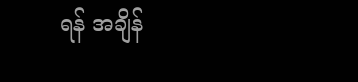ရန် အချိန်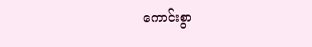ကောင်းစွာ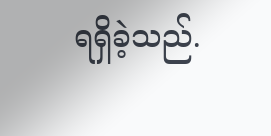ရရှိခဲ့သည်.